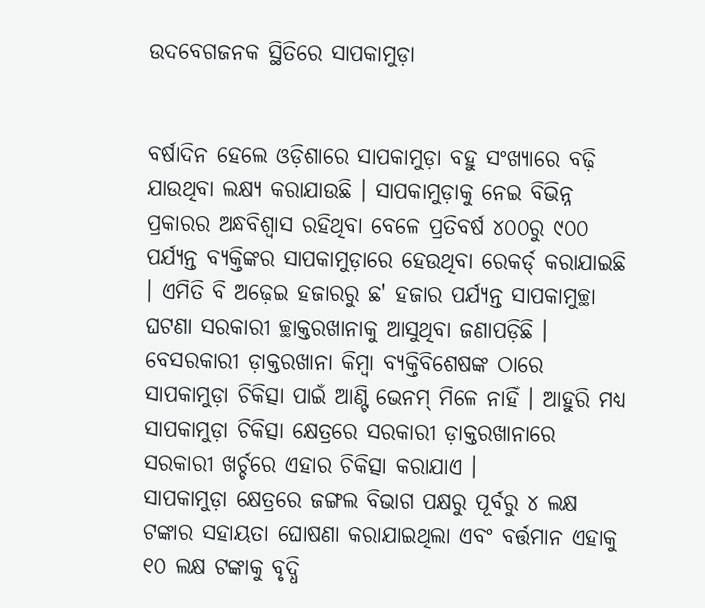ଉଦବେଗଜନକ ସ୍ଥିତିରେ ସାପକାମୁଡ଼ା


ବର୍ଷାଦିନ ହେଲେ ଓଡ଼ିଶାରେ ସାପକାମୁଡ଼ା ବହୁ ସଂଖ୍ୟାରେ ବଢ଼ି ଯାଉଥିବା ଲକ୍ଷ୍ୟ କରାଯାଉଛି । ସାପକାମୁଡ଼ାକୁ ନେଇ ବିଭିନ୍ନ ପ୍ରକାରର ଅନ୍ଧବିଶ୍ୱାସ ରହିଥିବା ବେଳେ ପ୍ରତିବର୍ଷ ୪୦୦ରୁ ୯୦୦ ପର୍ଯ୍ୟନ୍ତ ବ୍ୟକ୍ତିଙ୍କର ସାପକାମୁଡ଼ାରେ ହେଉଥିବା ରେକର୍ଡ୍ କରାଯାଇଛି । ଏମିତି ବି ଅଢ଼େଇ ହଜାରରୁ ଛ' ହଜାର ପର୍ଯ୍ୟନ୍ତ ସାପକାମୁଚ୍ଛା ଘଟଣା ସରକାରୀ ଚ୍ଛାକ୍ତରଖାନାକୁ ଆସୁଥିବା ଜଣାପଡ଼ିଛି । ବେସରକାରୀ ଡ଼ାକ୍ତରଖାନା କିମ୍ବା ବ୍ୟକ୍ତିବିଶେଷଙ୍କ ଠାରେ ସାପକାମୁଡ଼ା ଚିକିତ୍ସା ପାଇଁ ଆଣ୍ଟି ଭେନମ୍ ମିଳେ ନାହିଁ । ଆହୁରି ମଧ୍ୟ ସାପକାମୁଡ଼ା ଚିକିତ୍ସା କ୍ଷେତ୍ରରେ ସରକାରୀ ଡ଼ାକ୍ତରଖାନାରେ ସରକାରୀ ଖର୍ଚ୍ଚରେ ଏହାର ଚିକିତ୍ସା କରାଯାଏ ।
ସାପକାମୁଡ଼ା କ୍ଷେତ୍ରରେ ଜଙ୍ଗଲ ବିଭାଗ ପକ୍ଷରୁ ପୂର୍ବରୁ ୪ ଲକ୍ଷ ଟଙ୍କାର ସହାୟତା ଘୋଷଣା କରାଯାଇଥିଲା ଏବଂ ବର୍ତ୍ତମାନ ଏହାକୁ ୧୦ ଲକ୍ଷ ଟଙ୍କାକୁ ବୃଦ୍ଧି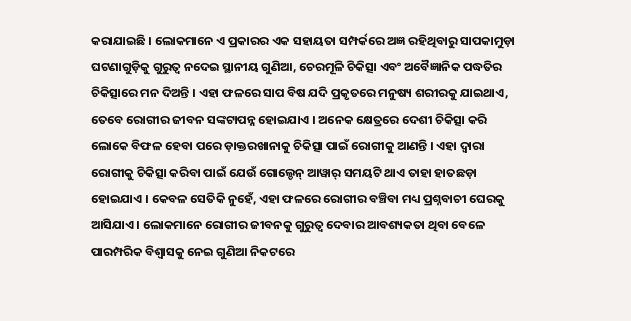କରାଯାଇଛି । ଲୋକମାନେ ଏ ପ୍ରକାରର ଏକ ସହାୟତା ସମ୍ପର୍କରେ ଅଜ୍ଞ ରହିଥିବାରୁ ସାପକାମୁଡ଼ା ଘଟଣାଗୁଡ଼ିକୁ ଗୁରୁତ୍ୱ ନଦେଇ ସ୍ଥାନୀୟ ଗୁଣିଆ, ଚେରମୂଳି ଚିକିତ୍ସା ଏବଂ ଅବୈଜ୍ଞାନିକ ପଦ୍ଧତିର ଚିକିତ୍ସାରେ ମନ ଦିଅନ୍ତି । ଏହା ଫଳରେ ସାପ ବିଷ ଯଦି ପ୍ରକୃତରେ ମନୁଷ୍ୟ ଶରୀରକୁ ଯାଇଥାଏ, ତେବେ ରୋଗୀର ଜୀବନ ସଙ୍କଟାପନ୍ନ ହୋଇଯାଏ । ଅନେକ କ୍ଷେତ୍ରରେ ଦେଶୀ ଚିକିତ୍ସା କରି ଲୋକେ ବିଫଳ ହେବା ପରେ ଡ଼ାକ୍ତରଖାନାକୁ ଚିକିତ୍ସା ପାଇଁ ରୋଗୀକୁ ଆଣନ୍ତି । ଏହା ଦ୍ୱାରା ରୋଗୀକୁ ଚିକିତ୍ସା କରିବା ପାଇଁ ଯେଉଁ ଗୋଲ୍ଡେନ୍ ଆୱାର୍ ସମୟଟି ଥାଏ ତାହା ହାତଛଡ଼ା ହୋଇଯାଏ । କେବଳ ସେତିକି ନୁହେଁ, ଏହା ଫଳରେ ରୋଗୀର ବଞ୍ଚିବା ମଧ୍ୟ ପ୍ରଶ୍ନବାଚୀ ଘେରକୁ ଆସିଯାଏ । ଲୋକମାନେ ରୋଗୀର ଜୀବନକୁ ଗୁରୁତ୍ୱ ଦେବାର ଆବଶ୍ୟକତା ଥିବା ବେଳେ ପାରମ୍ପରିକ ବିଶ୍ୱାସକୁ ନେଇ ଗୁଣିଆ ନିକଟରେ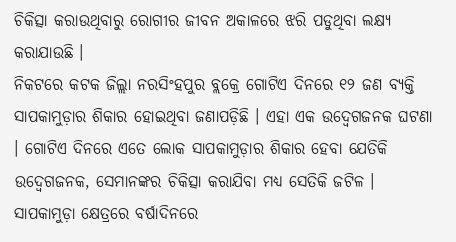ଚିକିତ୍ସା କରାଉଥିବାରୁ ରୋଗୀର ଜୀବନ ଅକାଳରେ ଝରି ପଡୁଥିବା ଲକ୍ଷ୍ୟ କରାଯାଉଛି ।
ନିକଟରେ କଟକ ଜିଲ୍ଲା ନରସିଂହପୁର ବ୍ଲକ୍ରେ ଗୋଟିଏ ଦିନରେ ୧୨ ଜଣ ବ୍ୟକ୍ତି ସାପକାମୁଡ଼ାର ଶିକାର ହୋଇଥିବା ଜଣାପଡ଼ିଛି । ଏହା ଏକ ଉଦ୍ବେଗଜନକ ଘଟଣା । ଗୋଟିଏ ଦିନରେ ଏତେ ଲୋକ ସାପକାମୁଡ଼ାର ଶିକାର ହେବା ଯେତିକି ଉଦ୍ବେଗଜନକ, ସେମାନଙ୍କର ଚିକିତ୍ସା କରାଯିବା ମଧ୍ୟ ସେତିକି ଜଟିଳ ।
ସାପକାମୁଡ଼ା କ୍ଷେତ୍ରରେ ବର୍ଷାଦିନରେ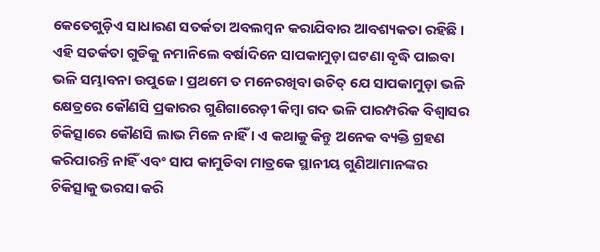କେତେଗୁଡ଼ିଏ ସାଧାରଣ ସତର୍କତା ଅବଲମ୍ବନ କରାଯିବାର ଆବଶ୍ୟକତା ରହିଛି । ଏହି ସତର୍କତା ଗୁଡିକୁ ନମାନିଲେ ବର୍ଷାଦିନେ ସାପକାମୁଡ଼ା ଘଟଣା ବୃଦ୍ଧି ପାଇବା ଭଳି ସମ୍ଭାବନା ଉପୁଜେ । ପ୍ରଥମେ ତ ମନେରଖିବା ଉଚିତ୍ ଯେ ସାପକାମୁଡ଼ା ଭଳି କ୍ଷେତ୍ରରେ କୌଣସି ପ୍ରକାରର ଗୁଣିଗାରେଡ଼ୀ କିମ୍ବା ଗଦ ଭଳି ପାରମ୍ପରିକ ବିଶ୍ୱାସର ଚିକିତ୍ସାରେ କୌଣସି ଲାଭ ମିଳେ ନାହିଁ । ଏ କଥାକୁ କିନ୍ତୁ ଅନେକ ବ୍ୟକ୍ତି ଗ୍ରହଣ କରିପାରନ୍ତି ନାହିଁ ଏବଂ ସାପ କାମୁଡିବା ମାତ୍ରକେ ସ୍ଥାନୀୟ ଗୁଣିଆମାନଙ୍କର ଚିକିତ୍ସାକୁ ଭରସା କରି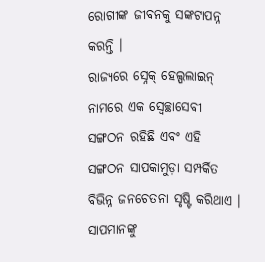ରୋଗୀଙ୍କ ଜୀବନକୁ ସଙ୍କଟାପନ୍ନ କରନ୍ତି ।
ରାଜ୍ୟରେ ସ୍ନେକ୍ ହେଲ୍ପଲାଇନ୍ ନାମରେ ଏକ ସ୍ୱେଚ୍ଛାସେବୀ ସଙ୍ଗଠନ ରହିଛି ଏବଂ ଏହି ସଙ୍ଗଠନ ସାପକାମୁଡ଼ା ସମ୍ପର୍କିତ ବିଭିନ୍ନ ଜନଚେତନା ସୃଷ୍ଟି କରିଥାଏ । ସାପମାନଙ୍କୁ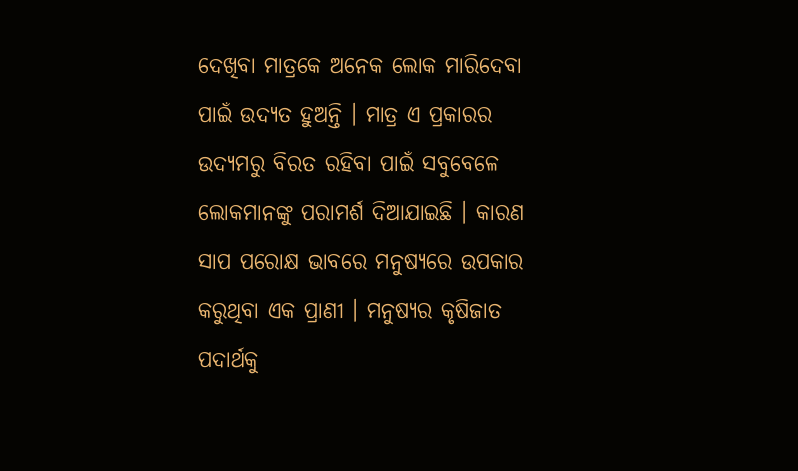ଦେଖିବା ମାତ୍ରକେ ଅନେକ ଲୋକ ମାରିଦେବା ପାଇଁ ଉଦ୍ୟତ ହୁଅନ୍ତି । ମାତ୍ର ଏ ପ୍ରକାରର ଉଦ୍ୟମରୁ ବିରତ ରହିବା ପାଇଁ ସବୁବେଳେ ଲୋକମାନଙ୍କୁ ପରାମର୍ଶ ଦିଆଯାଇଛି । କାରଣ ସାପ ପରୋକ୍ଷ ଭାବରେ ମନୁଷ୍ୟରେ ଉପକାର କରୁଥିବା ଏକ ପ୍ରାଣୀ । ମନୁଷ୍ୟର କୃଷିଜାତ ପଦାର୍ଥକୁ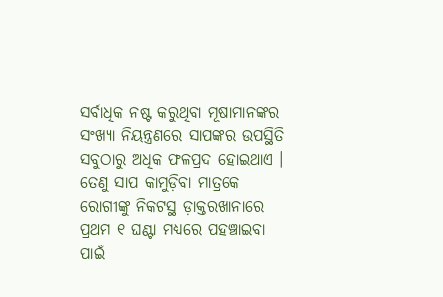ସର୍ବାଧିକ ନଷ୍ଟ କରୁଥିବା ମୂଷାମାନଙ୍କର ସଂଖ୍ୟା ନିୟନ୍ତ୍ରଣରେ ସାପଙ୍କର ଉପସ୍ଥିତି ସବୁଠାରୁ ଅଧିକ ଫଳପ୍ରଦ ହୋଇଥାଏ । ତେଣୁ ସାପ କାମୁଡ଼ିବା ମାତ୍ରକେ ରୋଗୀଙ୍କୁ ନିକଟସ୍ଥ ଡ଼ାକ୍ତରଖାନାରେ ପ୍ରଥମ ୧ ଘଣ୍ଟା ମଧ୍ୟରେ ପହଞ୍ଚାଇବା ପାଇଁ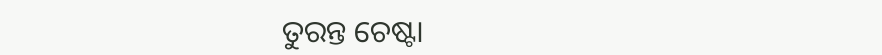ତୁରନ୍ତ ଚେଷ୍ଟା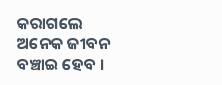କରାଗଲେ ଅନେକ ଜୀବନ ବଞ୍ଚାଇ ହେବ ।